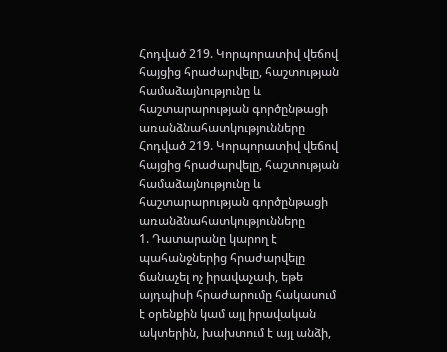Հոդված 219. Կորպորատիվ վեճով հայցից հրաժարվելը, հաշտության համաձայնությունը և հաշտարարության գործընթացի առանձնահատկությունները
Հոդված 219. Կորպորատիվ վեճով հայցից հրաժարվելը, հաշտության համաձայնությունը և հաշտարարության գործընթացի առանձնահատկությունները
1. Դատարանը կարող է պահանջներից հրաժարվելը ճանաչել ոչ իրավաչափ, եթե այդպիսի հրաժարումը հակասում է օրենքին կամ այլ իրավական ակտերին, խախտում է այլ անձի,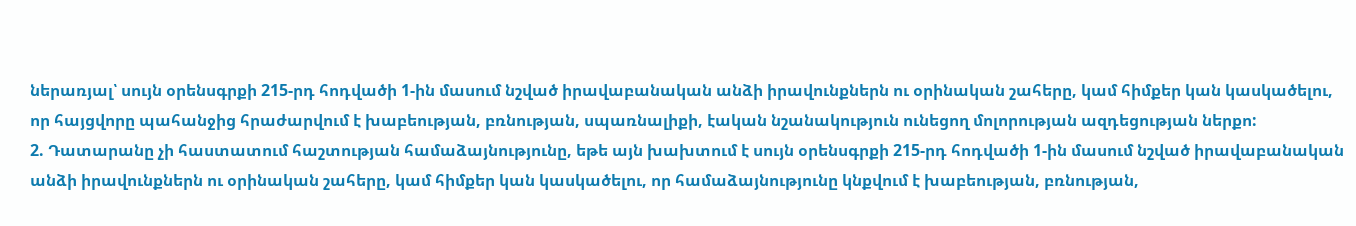ներառյալ՝ սույն օրենսգրքի 215-րդ հոդվածի 1-ին մասում նշված իրավաբանական անձի իրավունքներն ու օրինական շահերը, կամ հիմքեր կան կասկածելու, որ հայցվորը պահանջից հրաժարվում է խաբեության, բռնության, սպառնալիքի, էական նշանակություն ունեցող մոլորության ազդեցության ներքո:
2. Դատարանը չի հաստատում հաշտության համաձայնությունը, եթե այն խախտում է սույն օրենսգրքի 215-րդ հոդվածի 1-ին մասում նշված իրավաբանական անձի իրավունքներն ու օրինական շահերը, կամ հիմքեր կան կասկածելու, որ համաձայնությունը կնքվում է խաբեության, բռնության,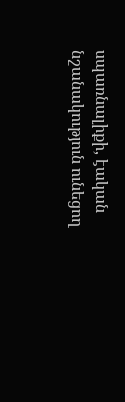սպառնալիքի, էական նշանակություն ունեցող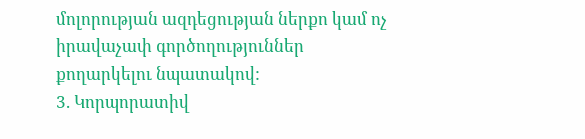մոլորության ազդեցության ներքո կամ ոչ իրավաչափ գործողություններ քողարկելու նպատակով:
3. Կորպորատիվ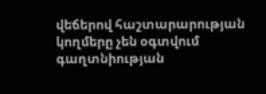վեճերով հաշտարարության կողմերը չեն օգտվում գաղտնիության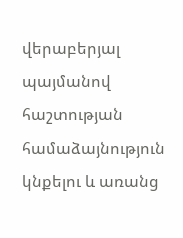վերաբերյալ պայմանով հաշտության համաձայնություն կնքելու և առանց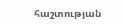հաշտության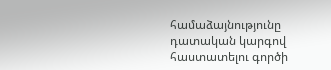համաձայնությունը դատական կարգով հաստատելու գործի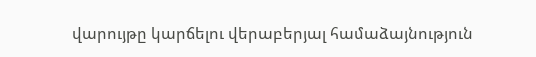վարույթը կարճելու վերաբերյալ համաձայնություն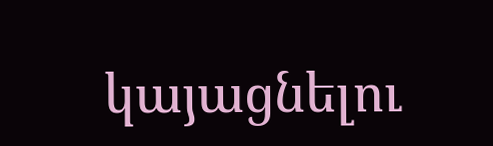կայացնելու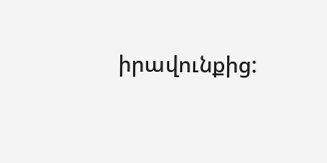իրավունքից: